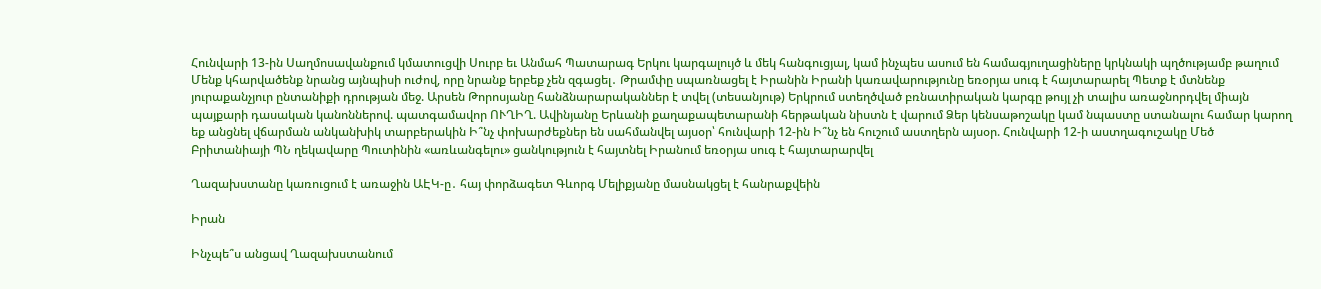Հունվարի 13-ին Սաղմոսավանքում կմատուցվի Սուրբ եւ Անմահ Պատարագ Երկու կարգալույծ և մեկ հանգուցյալ, կամ ինչպես ասում են համագյուղացիները կրկնակի պղծությամբ թաղում Մենք կհարվածենք նրանց այնպիսի ուժով, որը նրանք երբեք չեն զգացել․ Թրամփը սպառնացել է Իրանին Իրանի կառավարությունը եռօրյա սուգ է հայտարարել Պետք է մտնենք յուրաքանչյուր ընտանիքի դրության մեջ. Արսեն Թորոսյանը հանձնարարականներ է տվել (տեսանյութ) Երկրում ստեղծված բռնատիրական կարգը թույլ չի տալիս առաջնորդվել միայն պայքարի դասական կանոններով. պատգամավոր ՈՒՂԻՂ. Ավինյանը Երևանի քաղաքապետարանի հերթական նիստն է վարում Ձեր կենսաթոշակը կամ նպաստը ստանալու համար կարող եք անցնել վճարման անկանխիկ տարբերակին Ի՞նչ փոխարժեքներ են սահմանվել այսօր՝ հունվարի 12-ին Ի՞նչ են հուշում աստղերն այսօր. Հունվարի 12-ի աստղագուշակը Մեծ Բրիտանիայի ՊՆ ղեկավարը Պուտինին «առևանգելու» ցանկություն է հայտնել Իրանում եռօրյա սուգ է հայտարարվել

Ղազախստանը կառուցում է առաջին ԱԷԿ-ը․ հայ փորձագետ Գևորգ Մելիքյանը մասնակցել է հանրաքվեին

Իրան

Ինչպե՞ս անցավ Ղազախստանում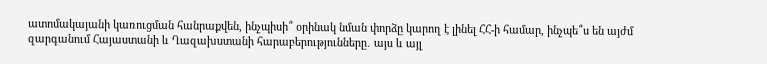ատոմակայանի կառուցման հանրաքվեն, ինչպիսի՞ օրինակ նման փորձը կարող է լինել ՀՀ-ի համար, ինչպե՞ս են այժմ զարգանում Հայաստանի և Ղազախստանի հարաբերությունները․ այս և այլ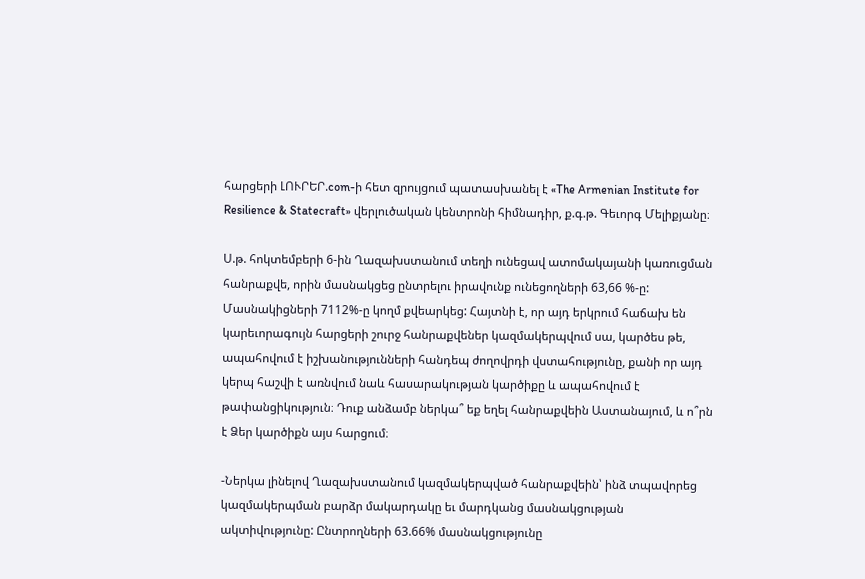հարցերի ԼՈՒՐԵՐ.com-ի հետ զրույցում պատասխանել է «The Armenian Institute for Resilience & Statecraft» վերլուծական կենտրոնի հիմնադիր, ք.գ.թ. Գեւորգ Մելիքյանը։

Ս.թ. հոկտեմբերի 6-ին Ղազախստանում տեղի ունեցավ ատոմակայանի կառուցման հանրաքվե, որին մասնակցեց ընտրելու իրավունք ունեցողների 63,66 %-ը: Մասնակիցների 7112%-ը կողմ քվեարկեց: Հայտնի է, որ այդ երկրում հաճախ են կարեւորագույն հարցերի շուրջ հանրաքվեներ կազմակերպվում սա, կարծես թե, ապահովում է իշխանությունների հանդեպ ժողովրդի վստահությունը, քանի որ այդ կերպ հաշվի է առնվում նաև հասարակության կարծիքը և ապահովում է թափանցիկություն։ Դուք անձամբ ներկա՞ եք եղել հանրաքվեին Աստանայում, և ո՞րն է Ձեր կարծիքն այս հարցում։

-Ներկա լինելով Ղազախստանում կազմակերպված հանրաքվեին՝ ինձ տպավորեց կազմակերպման բարձր մակարդակը եւ մարդկանց մասնակցության ակտիվությունը: Ընտրողների 63.66% մասնակցությունը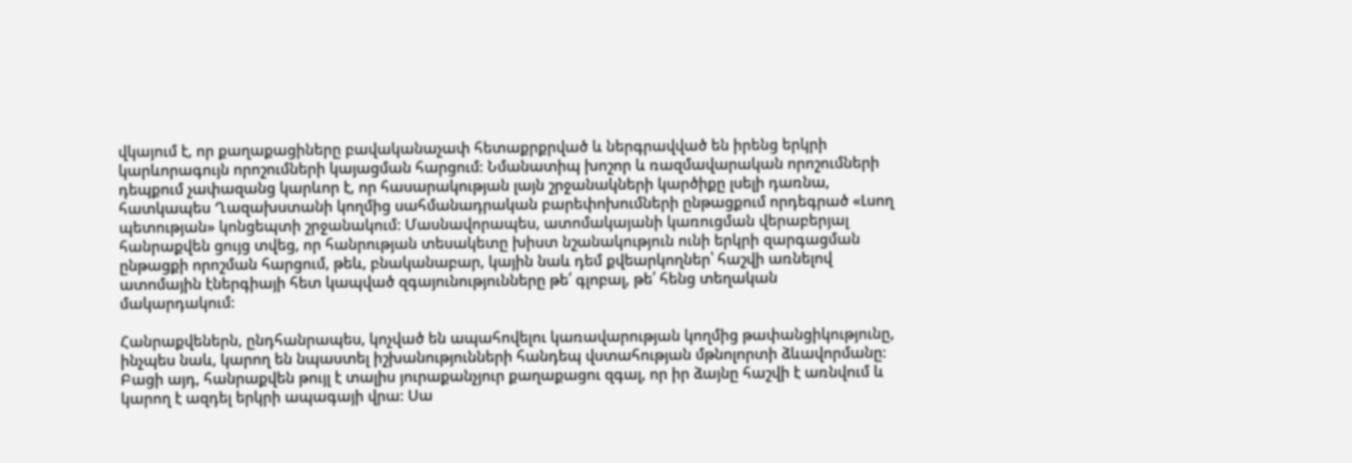վկայում է, որ քաղաքացիները բավականաչափ հետաքրքրված և ներգրավված են իրենց երկրի կարևորագույն որոշումների կայացման հարցում: Նմանատիպ խոշոր և ռազմավարական որոշումների դեպքում չափազանց կարևոր է, որ հասարակության լայն շրջանակների կարծիքը լսելի դառնա, հատկապես Ղազախստանի կողմից սահմանադրական բարեփոխումների ընթացքում որդեգրած «Լսող պետության» կոնցեպտի շրջանակում: Մասնավորապես, ատոմակայանի կառուցման վերաբերյալ հանրաքվեն ցույց տվեց, որ հանրության տեսակետը խիստ նշանակություն ունի երկրի զարգացման ընթացքի որոշման հարցում, թեև, բնականաբար, կային նաև դեմ քվեարկողներ՝ հաշվի առնելով ատոմային էներգիայի հետ կապված զգայունությունները թե՛ գլոբալ, թե՛ հենց տեղական մակարդակում:

Հանրաքվեներն, ընդհանրապես, կոչված են ապահովելու կառավարության կողմից թափանցիկությունը, ինչպես նաև, կարող են նպաստել իշխանությունների հանդեպ վստահության մթնոլորտի ձևավորմանը: Բացի այդ, հանրաքվեն թույլ է տալիս յուրաքանչյուր քաղաքացու զգալ, որ իր ձայնը հաշվի է առնվում և կարող է ազդել երկրի ապագայի վրա: Սա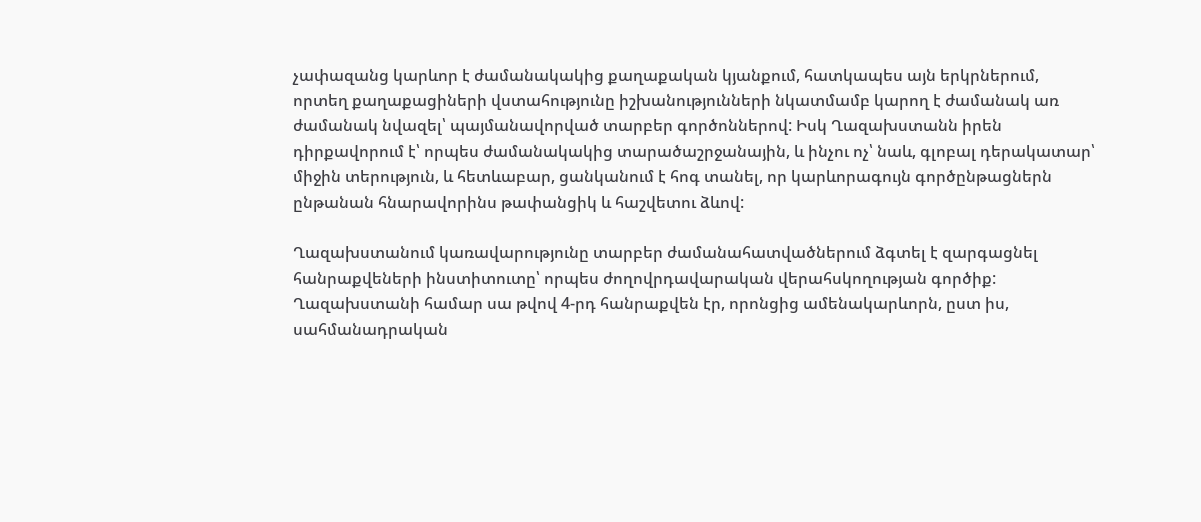չափազանց կարևոր է ժամանակակից քաղաքական կյանքում, հատկապես այն երկրներում, որտեղ քաղաքացիների վստահությունը իշխանությունների նկատմամբ կարող է ժամանակ առ ժամանակ նվազել՝ պայմանավորված տարբեր գործոններով: Իսկ Ղազախստանն իրեն դիրքավորում է՝ որպես ժամանակակից տարածաշրջանային, և ինչու ոչ՝ նաև, գլոբալ դերակատար՝ միջին տերություն, և հետևաբար, ցանկանում է հոգ տանել, որ կարևորագույն գործընթացներն ընթանան հնարավորինս թափանցիկ և հաշվետու ձևով:

Ղազախստանում կառավարությունը տարբեր ժամանահատվածներում ձգտել է զարգացնել հանրաքվեների ինստիտուտը՝ որպես ժողովրդավարական վերահսկողության գործիք: Ղազախստանի համար սա թվով 4-րդ հանրաքվեն էր, որոնցից ամենակարևորն, ըստ իս, սահմանադրական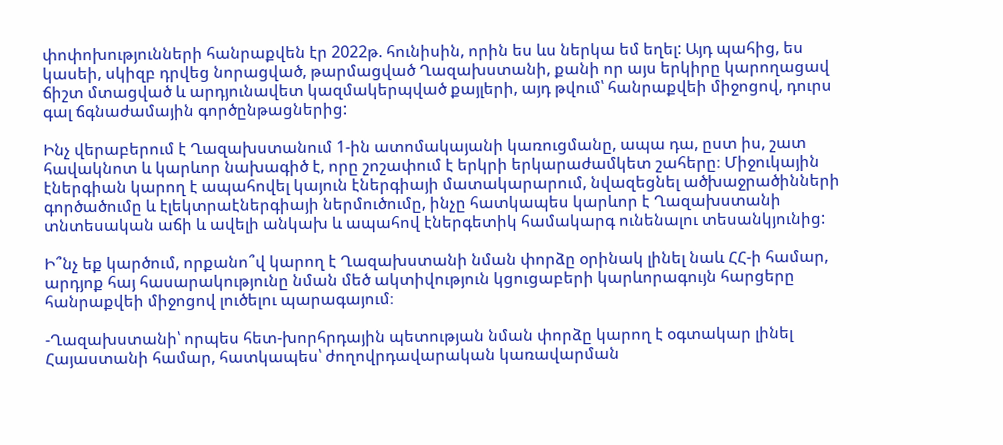փոփոխությունների հանրաքվեն էր 2022թ. հունիսին, որին ես ևս ներկա եմ եղել: Այդ պահից, ես կասեի, սկիզբ դրվեց նորացված, թարմացված Ղազախստանի, քանի որ այս երկիրը կարողացավ ճիշտ մտացված և արդյունավետ կազմակերպված քայլերի, այդ թվում՝ հանրաքվեի միջոցով, դուրս գալ ճգնաժամային գործընթացներից:

Ինչ վերաբերում է Ղազախստանում 1-ին ատոմակայանի կառուցմանը, ապա դա, ըստ իս, շատ հավակնոտ և կարևոր նախագիծ է, որը շոշափում է երկրի երկարաժամկետ շահերը։ Միջուկային էներգիան կարող է ապահովել կայուն էներգիայի մատակարարում, նվազեցնել ածխաջրածինների գործածումը և էլեկտրաէներգիայի ներմուծումը, ինչը հատկապես կարևոր է Ղազախստանի տնտեսական աճի և ավելի անկախ և ապահով էներգետիկ համակարգ ունենալու տեսանկյունից:

Ի՞նչ եք կարծում, որքանո՞վ կարող է Ղազախստանի նման փորձը օրինակ լինել նաև ՀՀ-ի համար, արդյոք հայ հասարակությունը նման մեծ ակտիվություն կցուցաբերի կարևորագույն հարցերը հանրաքվեի միջոցով լուծելու պարագայում։

-Ղազախստանի՝ որպես հետ-խորհրդային պետության նման փորձը կարող է օգտակար լինել Հայաստանի համար, հատկապես՝ ժողովրդավարական կառավարման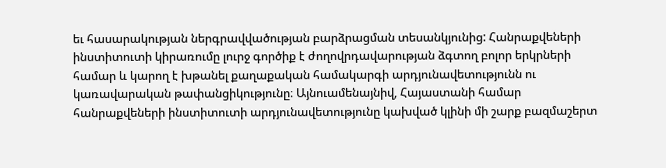եւ հասարակության ներգրավվածության բարձրացման տեսանկյունից: Հանրաքվեների ինստիտուտի կիրառումը լուրջ գործիք է ժողովրդավարության ձգտող բոլոր երկրների համար և կարող է խթանել քաղաքական համակարգի արդյունավետությունն ու կառավարական թափանցիկությունը։ Այնուամենայնիվ, Հայաստանի համար հանրաքվեների ինստիտուտի արդյունավետությունը կախված կլինի մի շարք բազմաշերտ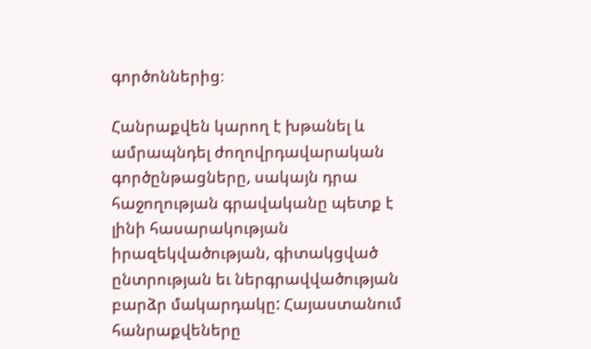գործոններից։

Հանրաքվեն կարող է խթանել և ամրապնդել ժողովրդավարական գործընթացները, սակայն դրա հաջողության գրավականը պետք է լինի հասարակության իրազեկվածության, գիտակցված ընտրության եւ ներգրավվածության բարձր մակարդակը: Հայաստանում հանրաքվեները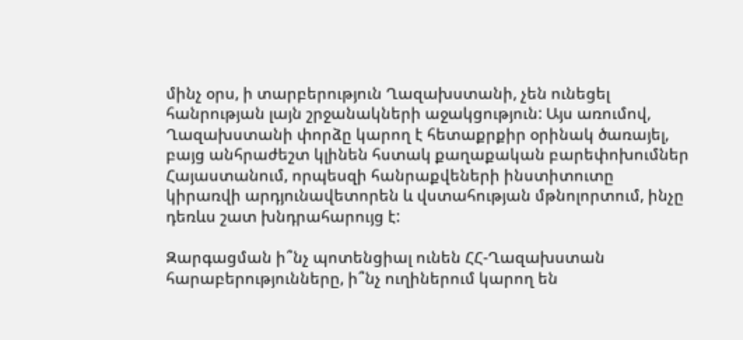մինչ օրս, ի տարբերություն Ղազախստանի, չեն ունեցել հանրության լայն շրջանակների աջակցություն: Այս առումով, Ղազախստանի փորձը կարող է հետաքրքիր օրինակ ծառայել, բայց անհրաժեշտ կլինեն հստակ քաղաքական բարեփոխումներ Հայաստանում, որպեսզի հանրաքվեների ինստիտուտը կիրառվի արդյունավետորեն և վստահության մթնոլորտում, ինչը դեռևս շատ խնդրահարույց է:

Զարգացման ի՞նչ պոտենցիալ ունեն ՀՀ-Ղազախստան հարաբերությունները, ի՞նչ ուղիներում կարող են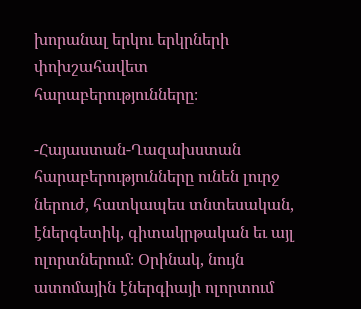խորանալ երկու երկրների փոխշահավետ հարաբերությունները։

-Հայաստան-Ղազախստան հարաբերությունները ունեն լուրջ ներուժ, հատկապես տնտեսական, էներգետիկ, գիտակրթական եւ այլ ոլորտներում։ Օրինակ, նույն ատոմային էներգիայի ոլորտում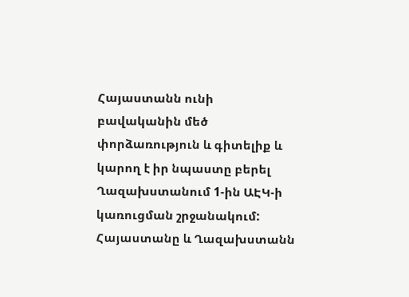Հայաստանն ունի բավականին մեծ փորձառություն և գիտելիք և կարող է իր նպաստը բերել Ղազախստանում 1-ին ԱԷԿ-ի կառուցման շրջանակում: Հայաստանը և Ղազախստանն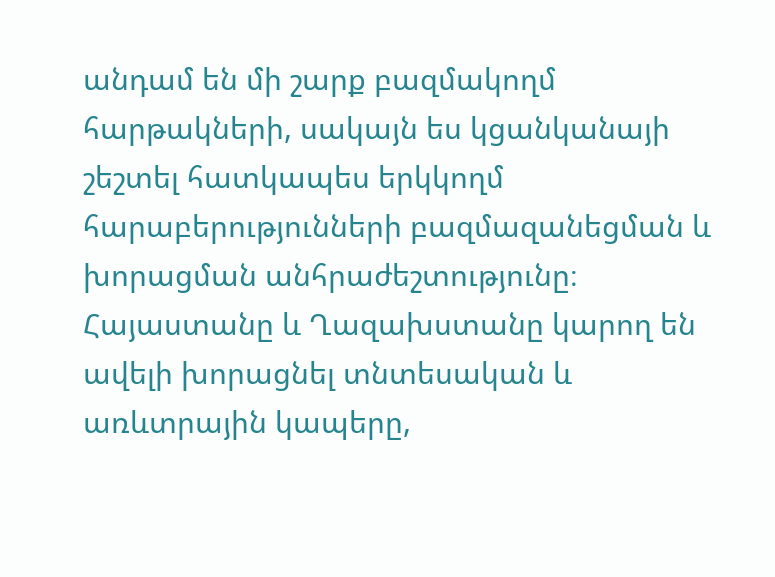անդամ են մի շարք բազմակողմ հարթակների, սակայն ես կցանկանայի շեշտել հատկապես երկկողմ հարաբերությունների բազմազանեցման և խորացման անհրաժեշտությունը։ Հայաստանը և Ղազախստանը կարող են ավելի խորացնել տնտեսական և առևտրային կապերը,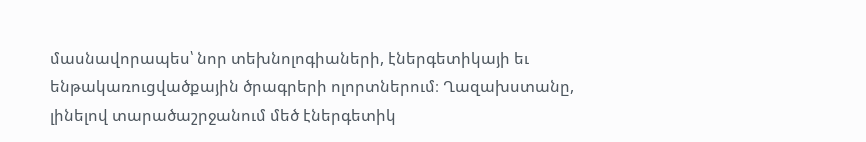մասնավորապես՝ նոր տեխնոլոգիաների, էներգետիկայի եւ ենթակառուցվածքային ծրագրերի ոլորտներում։ Ղազախստանը, լինելով տարածաշրջանում մեծ էներգետիկ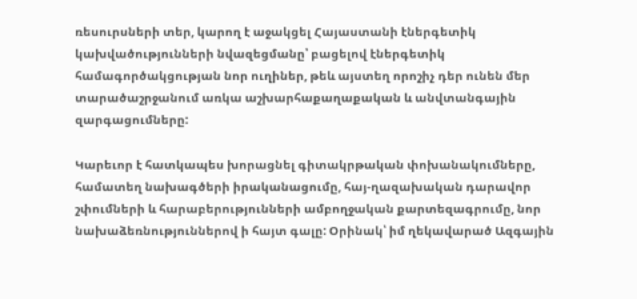ռեսուրսների տեր, կարող է աջակցել Հայաստանի էներգետիկ կախվածությունների նվազեցմանը՝ բացելով էներգետիկ համագործակցության նոր ուղիներ, թեև այստեղ որոշիչ դեր ունեն մեր տարածաշրջանում առկա աշխարհաքաղաքական և անվտանգային զարգացումները:

Կարեւոր է հատկապես խորացնել գիտակրթական փոխանակումները, համատեղ նախագծերի իրականացումը, հայ-ղազախական դարավոր շփումների և հարաբերությունների ամբողջական քարտեզագրումը, նոր նախաձեռնություններով ի հայտ գալը: Օրինակ՝ իմ ղեկավարած Ազգային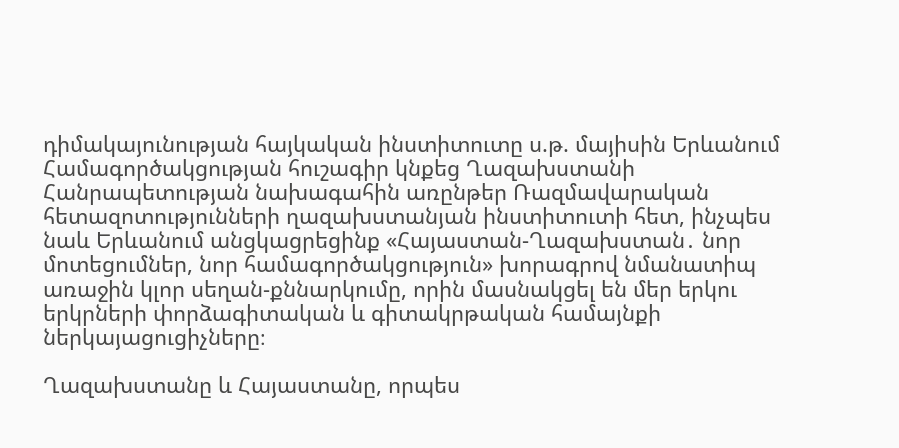դիմակայունության հայկական ինստիտուտը ս.թ. մայիսին Երևանում Համագործակցության հուշագիր կնքեց Ղազախստանի Հանրապետության նախագահին առընթեր Ռազմավարական հետազոտությունների ղազախստանյան ինստիտուտի հետ, ինչպես նաև Երևանում անցկացրեցինք «Հայաստան-Ղազախստան․ նոր մոտեցումներ, նոր համագործակցություն» խորագրով նմանատիպ առաջին կլոր սեղան-քննարկումը, որին մասնակցել են մեր երկու երկրների փորձագիտական և գիտակրթական համայնքի ներկայացուցիչները։

Ղազախստանը և Հայաստանը, որպես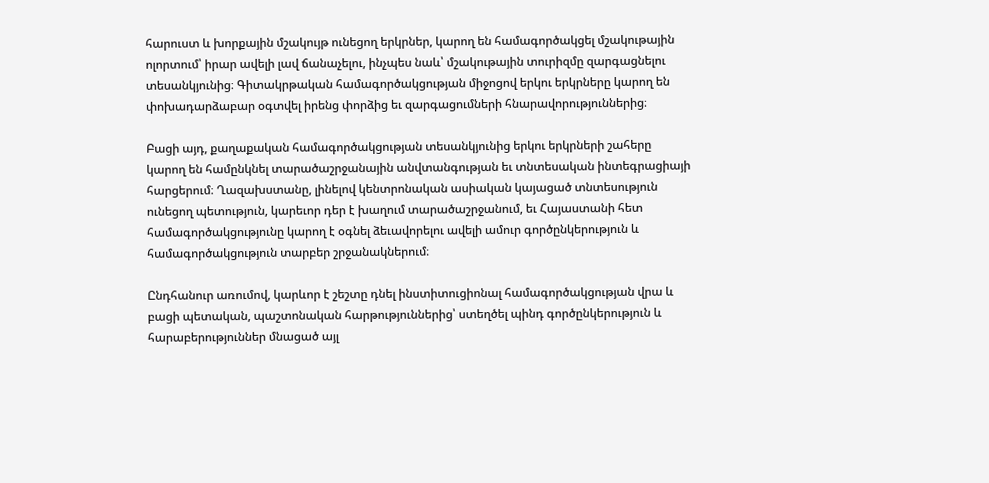հարուստ և խորքային մշակույթ ունեցող երկրներ, կարող են համագործակցել մշակութային ոլորտում՝ իրար ավելի լավ ճանաչելու, ինչպես նաև՝ մշակութային տուրիզմը զարգացնելու տեսանկյունից։ Գիտակրթական համագործակցության միջոցով երկու երկրները կարող են փոխադարձաբար օգտվել իրենց փորձից եւ զարգացումների հնարավորություններից։

Բացի այդ, քաղաքական համագործակցության տեսանկյունից երկու երկրների շահերը կարող են համընկնել տարածաշրջանային անվտանգության եւ տնտեսական ինտեգրացիայի հարցերում։ Ղազախստանը, լինելով կենտրոնական ասիական կայացած տնտեսություն ունեցող պետություն, կարեւոր դեր է խաղում տարածաշրջանում, եւ Հայաստանի հետ համագործակցությունը կարող է օգնել ձեւավորելու ավելի ամուր գործընկերություն և համագործակցություն տարբեր շրջանակներում։

Ընդհանուր առումով, կարևոր է շեշտը դնել ինստիտուցիոնալ համագործակցության վրա և բացի պետական, պաշտոնական հարթություններից՝ ստեղծել պինդ գործընկերություն և հարաբերություններ մնացած այլ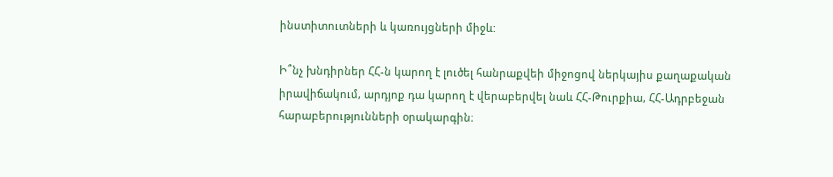ինստիտուտների և կառույցների միջև:

Ի՞նչ խնդիրներ ՀՀ-ն կարող է լուծել հանրաքվեի միջոցով ներկայիս քաղաքական իրավիճակում, արդյոք դա կարող է վերաբերվել նաև ՀՀ-Թուրքիա, ՀՀ-Ադրբեջան հարաբերությունների օրակարգին։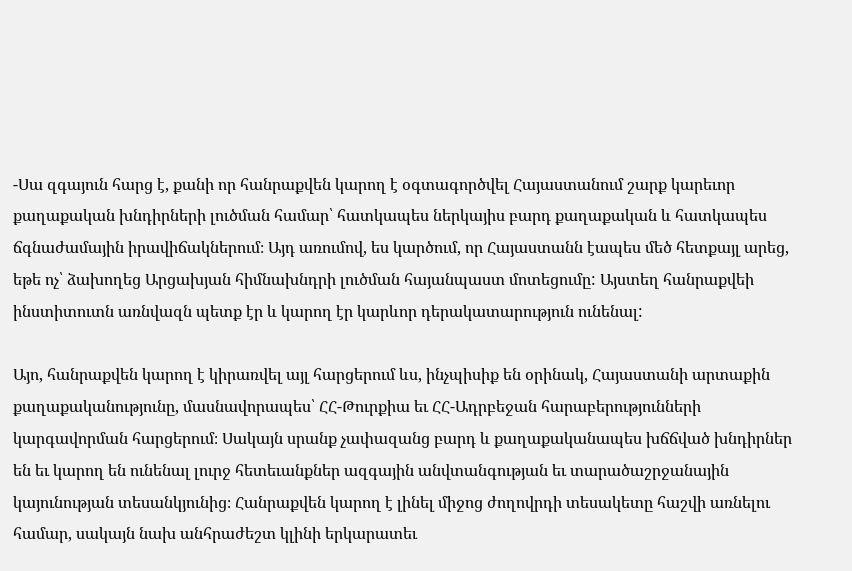-Սա զգայուն հարց է, քանի որ հանրաքվեն կարող է օգտագործվել Հայաստանում շարք կարեւոր քաղաքական խնդիրների լուծման համար՝ հատկապես ներկայիս բարդ քաղաքական և հատկապես ճգնաժամային իրավիճակներում։ Այդ առումով, ես կարծում, որ Հայաստանն էապես մեծ հետքայլ արեց, եթե ոչ՝ ձախողեց Արցախյան հիմնախնդրի լուծման հայանպաստ մոտեցումը: Այստեղ հանրաքվեի ինստիտուտն առնվազն պետք էր և կարող էր կարևոր դերակատարություն ունենալ:

Այո, հանրաքվեն կարող է կիրառվել այլ հարցերում ևս, ինչպիսիք են օրինակ, Հայաստանի արտաքին քաղաքականությունը, մասնավորապես՝ ՀՀ-Թուրքիա եւ ՀՀ-Ադրբեջան հարաբերությունների կարգավորման հարցերում։ Սակայն սրանք չափազանց բարդ և քաղաքականապես խճճված խնդիրներ են եւ կարող են ունենալ լուրջ հետեւանքներ ազգային անվտանգության եւ տարածաշրջանային կայունության տեսանկյունից։ Հանրաքվեն կարող է լինել միջոց ժողովրդի տեսակետը հաշվի առնելու համար, սակայն նախ անհրաժեշտ կլինի երկարատեւ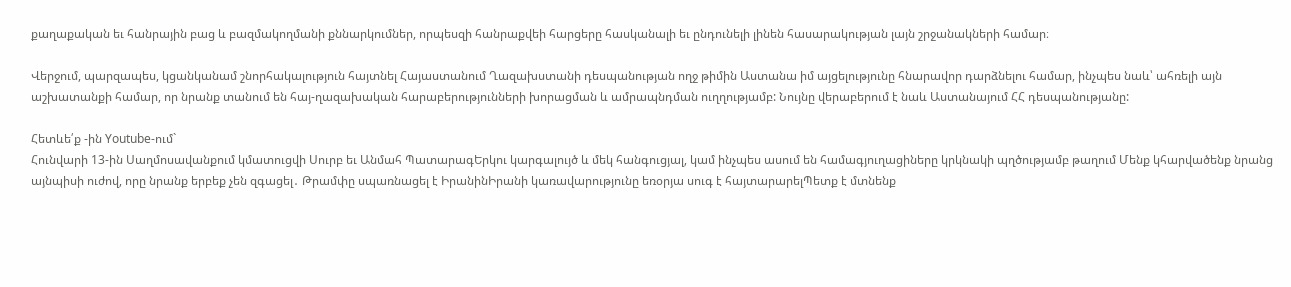քաղաքական եւ հանրային բաց և բազմակողմանի քննարկումներ, որպեսզի հանրաքվեի հարցերը հասկանալի եւ ընդունելի լինեն հասարակության լայն շրջանակների համար։

Վերջում, պարզապես, կցանկանամ շնորհակալություն հայտնել Հայաստանում Ղազախստանի դեսպանության ողջ թիմին Աստանա իմ այցելությունը հնարավոր դարձնելու համար, ինչպես նաև՝ ահռելի այն աշխատանքի համար, որ նրանք տանում են հայ-ղազախական հարաբերությունների խորացման և ամրապնդման ուղղությամբ: Նույնը վերաբերում է նաև Աստանայում ՀՀ դեսպանությանը:

Հետևե՛ք -ին Youtube-ում`
Հունվարի 13-ին Սաղմոսավանքում կմատուցվի Սուրբ եւ Անմահ ՊատարագԵրկու կարգալույծ և մեկ հանգուցյալ, կամ ինչպես ասում են համագյուղացիները կրկնակի պղծությամբ թաղում Մենք կհարվածենք նրանց այնպիսի ուժով, որը նրանք երբեք չեն զգացել․ Թրամփը սպառնացել է ԻրանինԻրանի կառավարությունը եռօրյա սուգ է հայտարարելՊետք է մտնենք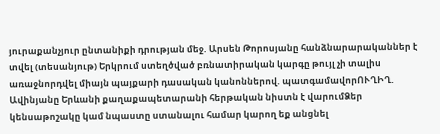յուրաքանչյուր ընտանիքի դրության մեջ. Արսեն Թորոսյանը հանձնարարականներ է տվել (տեսանյութ) Երկրում ստեղծված բռնատիրական կարգը թույլ չի տալիս առաջնորդվել միայն պայքարի դասական կանոններով. պատգամավորՈՒՂԻՂ. Ավինյանը Երևանի քաղաքապետարանի հերթական նիստն է վարումՁեր կենսաթոշակը կամ նպաստը ստանալու համար կարող եք անցնել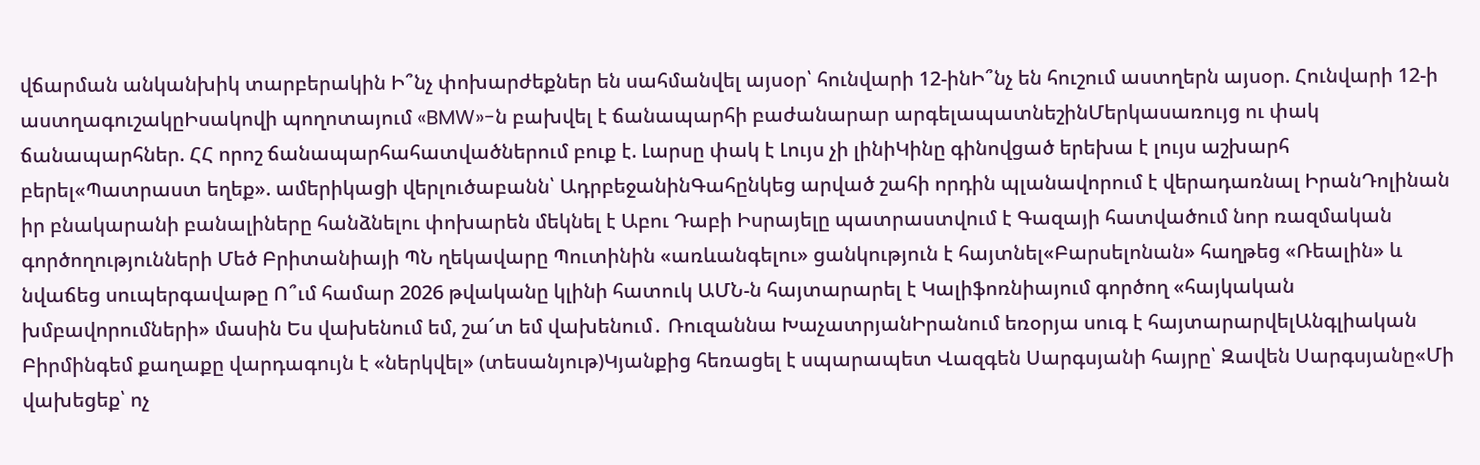վճարման անկանխիկ տարբերակին Ի՞նչ փոխարժեքներ են սահմանվել այսօր՝ հունվարի 12-ինԻ՞նչ են հուշում աստղերն այսօր. Հունվարի 12-ի աստղագուշակըԻսակովի պողոտայում «BMW»-ն բախվել է ճանապարհի բաժանարար արգելապատնեշինՄերկասառույց ու փակ ճանապարհներ. ՀՀ որոշ ճանապարհահատվածներում բուք է. Լարսը փակ է Լույս չի լինիԿինը գինովցած երեխա է լույս աշխարհ բերել«Պատրաստ եղեք». ամերիկացի վերլուծաբանն՝ ԱդրբեջանինԳահընկեց արված շահի որդին պլանավորում է վերադառնալ ԻրանԴոլինան իր բնակարանի բանալիները հանձնելու փոխարեն մեկնել է Աբու Դաբի Իսրայելը պատրաստվում է Գազայի հատվածում նոր ռազմական գործողությունների Մեծ Բրիտանիայի ՊՆ ղեկավարը Պուտինին «առևանգելու» ցանկություն է հայտնել«Բարսելոնան» հաղթեց «Ռեալին» և նվաճեց սուպերգավաթը Ո՞ւմ համար 2026 թվականը կլինի հատուկ ԱՄՆ-ն հայտարարել է Կալիֆոռնիայում գործող «հայկական խմբավորումների» մասին Ես վախենում եմ, շա՜տ եմ վախենում․ Ռուզաննա ԽաչատրյանԻրանում եռօրյա սուգ է հայտարարվելԱնգլիական Բիրմինգեմ քաղաքը վարդագույն է «ներկվել» (տեսանյութ)Կյանքից հեռացել է սպարապետ Վազգեն Սարգսյանի հայրը՝ Զավեն Սարգսյանը«Մի վախեցեք՝ ոչ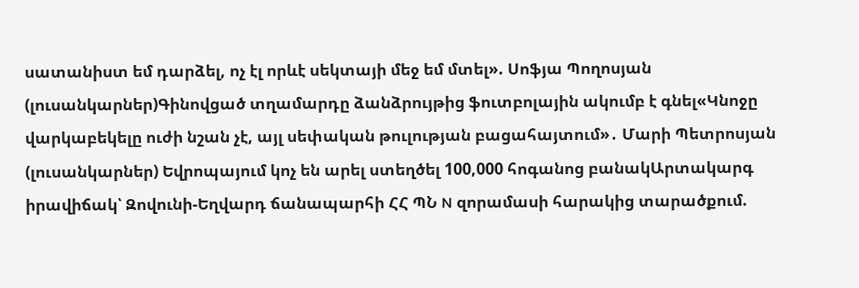սատանիստ եմ դարձել, ոչ էլ որևէ սեկտայի մեջ եմ մտել». Սոֆյա Պողոսյան (լուսանկարներ)Գինովցած տղամարդը ձանձրույթից ֆուտբոլային ակումբ է գնել«Կնոջը վարկաբեկելը ուժի նշան չէ, այլ սեփական թուլության բացահայտում»․ Մարի Պետրոսյան (լուսանկարներ) Եվրոպայում կոչ են արել ստեղծել 100,000 հոգանոց բանակԱրտակարգ իրավիճակ՝ Զովունի-Եղվարդ ճանապարհի ՀՀ ՊՆ N զորամասի հարակից տարածքում.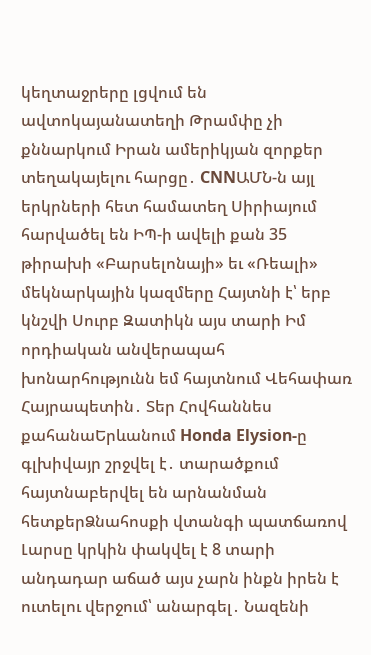կեղտաջրերը լցվում են ավտոկայանատեղի Թրամփը չի քննարկում Իրան ամերիկյան զորքեր տեղակայելու հարցը․ CNNԱՄՆ-ն այլ երկրների հետ համատեղ Սիրիայում հարվածել են ԻՊ-ի ավելի քան 35 թիրախի «Բարսելոնայի» եւ «Ռեալի» մեկնարկային կազմերը Հայտնի է՝ երբ կնշվի Սուրբ Զատիկն այս տարի Իմ որդիական անվերապահ խոնարհությունն եմ հայտնում Վեհափառ Հայրապետին․ Տեր Հովհաննես քահանաԵրևանում Honda Elysion-ը գլխիվայր շրջվել է․ տարածքում հայտնաբերվել են արնանման հետքերՁնահոսքի վտանգի պատճառով Լարսը կրկին փակվել է 8 տարի անդադար աճած այս չարն ինքն իրեն է ուտելու վերջում՝ անարգել․ Նազենի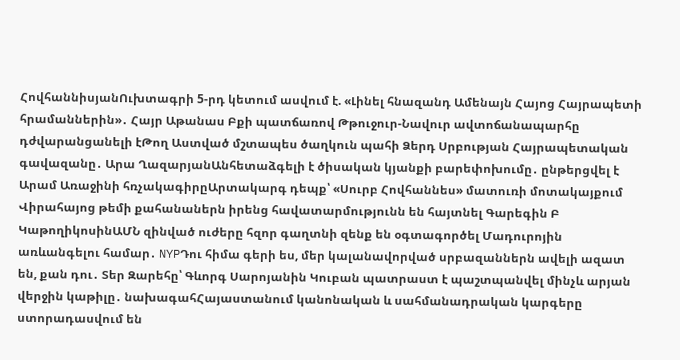ՀովհաննիսյանՈւխտագրի 5-րդ կետում ասվում է. «Լինել հնազանդ Ամենայն Հայոց Հայրապետի հրամաններին»․ Հայր Աթանաս Բքի պատճառով Թթուջուր-Նավուր ավտոճանապարհը դժվարանցանելի էԹող Աստված մշտապես ծաղկուն պահի Ձերդ Սրբության Հայրապետական գավազանը․ Արա ՂազարյանԱնհետաձգելի է ծիսական կյանքի բարեփոխումը․ ընթերցվել է Արամ Առաջինի հռչակագիրըԱրտակարգ դեպք՝ «Սուրբ Հովհաննես» մատուռի մոտակայքում Վիրահայոց թեմի քահանաներն իրենց հավատարմությունն են հայտնել Գարեգին Բ ԿաթողիկոսինԱՄՆ զինված ուժերը հզոր գաղտնի զենք են օգտագործել Մադուրոյին առևանգելու համար․ NYPԴու հիմա գերի ես, մեր կալանավորված սրբազաններն ավելի ազատ են, քան դու․ Տեր Զարեհը՝ Գևորգ Սարոյանին Կուբան պատրաստ է պաշտպանվել մինչև արյան վերջին կաթիլը․ նախագահՀայաստանում կանոնական և սահմանադրական կարգերը ստորադասվում են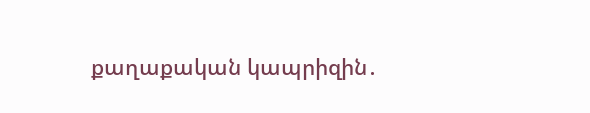քաղաքական կապրիզին․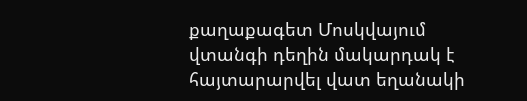քաղաքագետ Մոսկվայում վտանգի դեղին մակարդակ է հայտարարվել վատ եղանակի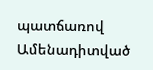պատճառով
Ամենադիտված